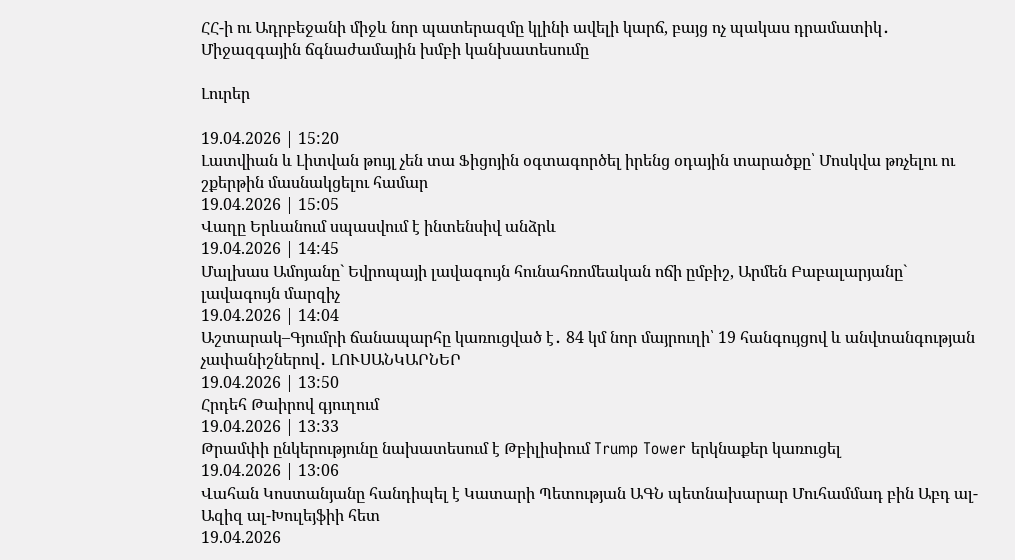ՀՀ-ի ու Ադրբեջանի միջև նոր պատերազմը կլինի ավելի կարճ, բայց ոչ պակաս դրամատիկ․ Միջազգային ճգնաժամային խմբի կանխատեսումը

Լուրեր

19.04.2026 | 15:20
Լատվիան և Լիտվան թույլ չեն տա Ֆիցոյին օգտագործել իրենց օդային տարածքը՝ Մոսկվա թռչելու ու շքերթին մասնակցելու համար
19.04.2026 | 15:05
Վաղը Երևանում սպասվում է ինտենսիվ անձրև
19.04.2026 | 14:45
Մալխաս Ամոյանը` Եվրոպայի լավագույն հունահռոմեական ոճի ըմբիշ, Արմեն Բաբալարյանը` լավագույն մարզիչ
19.04.2026 | 14:04
Աշտարակ–Գյումրի ճանապարհը կառուցված է․ 84 կմ նոր մայրուղի՝ 19 հանգույցով և անվտանգության չափանիշներով․ ԼՈՒՍԱՆԿԱՐՆԵՐ
19.04.2026 | 13:50
Հրդեհ Թաիրով գյուղում
19.04.2026 | 13:33
Թրամփի ընկերությունը նախատեսում է Թբիլիսիում Trump Tower երկնաքեր կառուցել
19.04.2026 | 13:06
Վահան Կոստանյանը հանդիպել է Կատարի Պետության ԱԳՆ պետնախարար Մուհամմադ բին Աբդ ալ-Ազիզ ալ-Խուլեյֆիի հետ
19.04.2026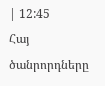| 12:45
Հայ ծանրորդները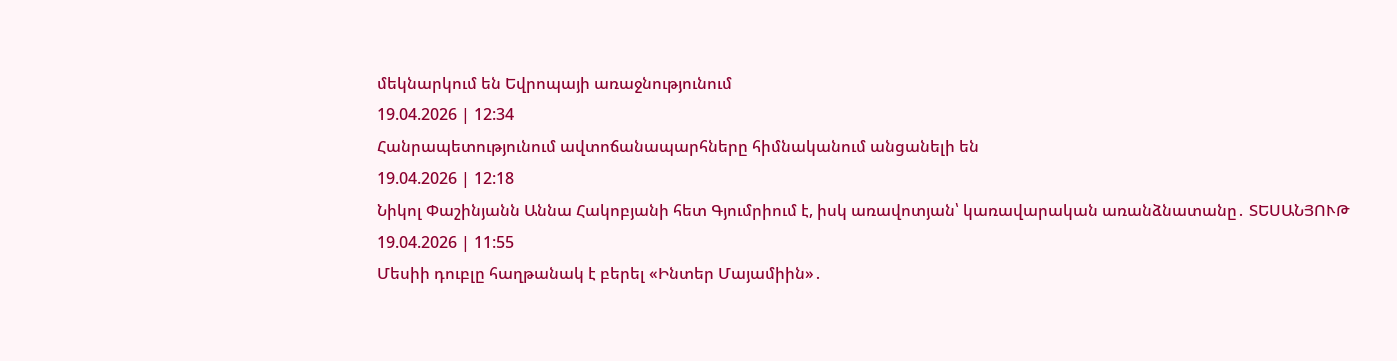մեկնարկում են Եվրոպայի առաջնությունում
19.04.2026 | 12:34
Հանրապետությունում ավտոճանապարհները հիմնականում անցանելի են
19.04.2026 | 12:18
Նիկոլ Փաշինյանն Աննա Հակոբյանի հետ Գյումրիում է, իսկ առավոտյան՝ կառավարական առանձնատանը․ ՏԵՍԱՆՅՈՒԹ
19.04.2026 | 11:55
Մեսիի դուբլը հաղթանակ է բերել «Ինտեր Մայամիին»․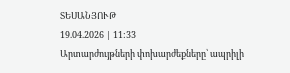ՏԵՍԱՆՅՈՒԹ
19.04.2026 | 11:33
Արտարժույթների փոխարժեքները՝ ապրիլի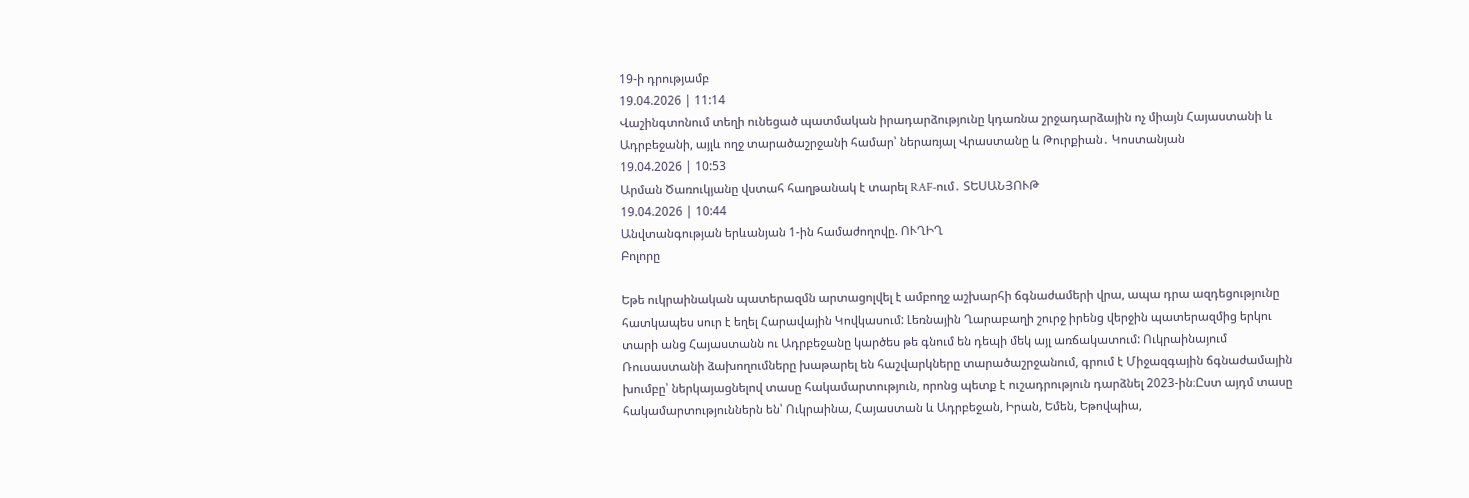19-ի դրությամբ
19.04.2026 | 11:14
Վաշինգտոնում տեղի ունեցած պատմական իրադարձությունը կդառնա շրջադարձային ոչ միայն Հայաստանի և Ադրբեջանի, այլև ողջ տարածաշրջանի համար՝ ներառյալ Վրաստանը և Թուրքիան․ Կոստանյան
19.04.2026 | 10:53
Արման Ծառուկյանը վստահ հաղթանակ է տարել RAF-ում․ ՏԵՍԱՆՅՈՒԹ
19.04.2026 | 10:44
Անվտանգության երևանյան 1-ին համաժողովը. ՈՒՂԻՂ
Բոլորը

Եթե ուկրաինական պատերազմն արտացոլվել է ամբողջ աշխարհի ճգնաժամերի վրա, ապա դրա ազդեցությունը հատկապես սուր է եղել Հարավային Կովկասում: Լեռնային Ղարաբաղի շուրջ իրենց վերջին պատերազմից երկու տարի անց Հայաստանն ու Ադրբեջանը կարծես թե գնում են դեպի մեկ այլ առճակատում: Ուկրաինայում Ռուսաստանի ձախողումները խաթարել են հաշվարկները տարածաշրջանում, գրում է Միջազգային ճգնաժամային խումբը՝ ներկայացնելով տասը հակամարտություն, որոնց պետք է ուշադրություն դարձնել 2023-ին։Ըստ այդմ տասը հակամարտություններն են՝ Ուկրաինա, Հայաստան և Ադրբեջան, Իրան, Եմեն, Եթովպիա,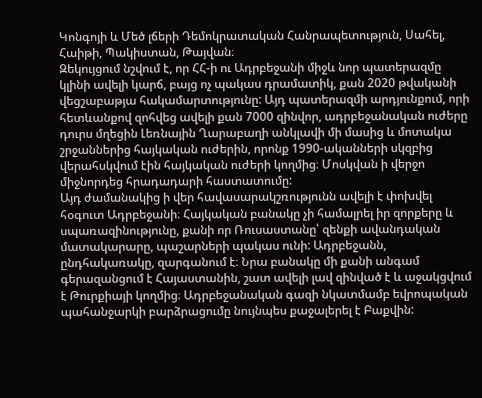Կոնգոյի և Մեծ լճերի Դեմոկրատական Հանրապետություն, Սահել, Հաիթի, Պակիստան, Թայվան։
Զեկույցում նշվում է, որ ՀՀ-ի ու Ադրբեջանի միջև նոր պատերազմը կլինի ավելի կարճ, բայց ոչ պակաս դրամատիկ, քան 2020 թվականի վեցշաբաթյա հակամարտությունը: Այդ պատերազմի արդյունքում, որի հետևանքով զոհվեց ավելի քան 7000 զինվոր, ադրբեջանական ուժերը դուրս մղեցին Լեռնային Ղարաբաղի անկլավի մի մասից և մոտակա շրջաններից հայկական ուժերին, որոնք 1990-ականների սկզբից վերահսկվում էին հայկական ուժերի կողմից։ Մոսկվան ի վերջո միջնորդեց հրադադարի հաստատումը:
Այդ ժամանակից ի վեր հավասարակշռությունն ավելի է փոխվել հօգուտ Ադրբեջանի։ Հայկական բանակը չի համալրել իր զորքերը և սպառազինությունը, քանի որ Ռուսաստանը՝ զենքի ավանդական մատակարարը, պաշարների պակաս ունի: Ադրբեջանն, ընդհակառակը, զարգանում է։ Նրա բանակը մի քանի անգամ գերազանցում է Հայաստանին, շատ ավելի լավ զինված է և աջակցվում է Թուրքիայի կողմից։ Ադրբեջանական գազի նկատմամբ եվրոպական պահանջարկի բարձրացումը նույնպես քաջալերել է Բաքվին: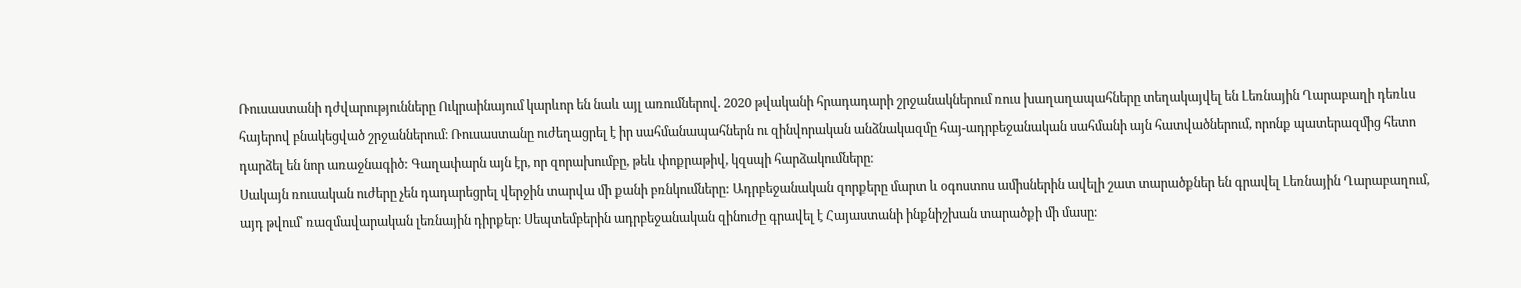Ռուսաստանի դժվարությունները Ուկրաինայում կարևոր են նաև այլ առումներով. 2020 թվականի հրադադարի շրջանակներում ռուս խաղաղապահները տեղակայվել են Լեռնային Ղարաբաղի դեռևս հայերով բնակեցված շրջաններում։ Ռուսաստանը ուժեղացրել է իր սահմանապահներն ու զինվորական անձնակազմը հայ-ադրբեջանական սահմանի այն հատվածներում, որոնք պատերազմից հետո դարձել են նոր առաջնագիծ: Գաղափարն այն էր, որ զորախումբը, թեև փոքրաթիվ, կզսպի հարձակումները։
Սակայն ռուսական ուժերը չեն դադարեցրել վերջին տարվա մի քանի բռնկումները: Ադրբեջանական զորքերը մարտ և օգոստոս ամիսներին ավելի շատ տարածքներ են գրավել Լեռնային Ղարաբաղում, այդ թվում՝ ռազմավարական լեռնային դիրքեր։ Սեպտեմբերին ադրբեջանական զինուժը գրավել է Հայաստանի ինքնիշխան տարածքի մի մասը։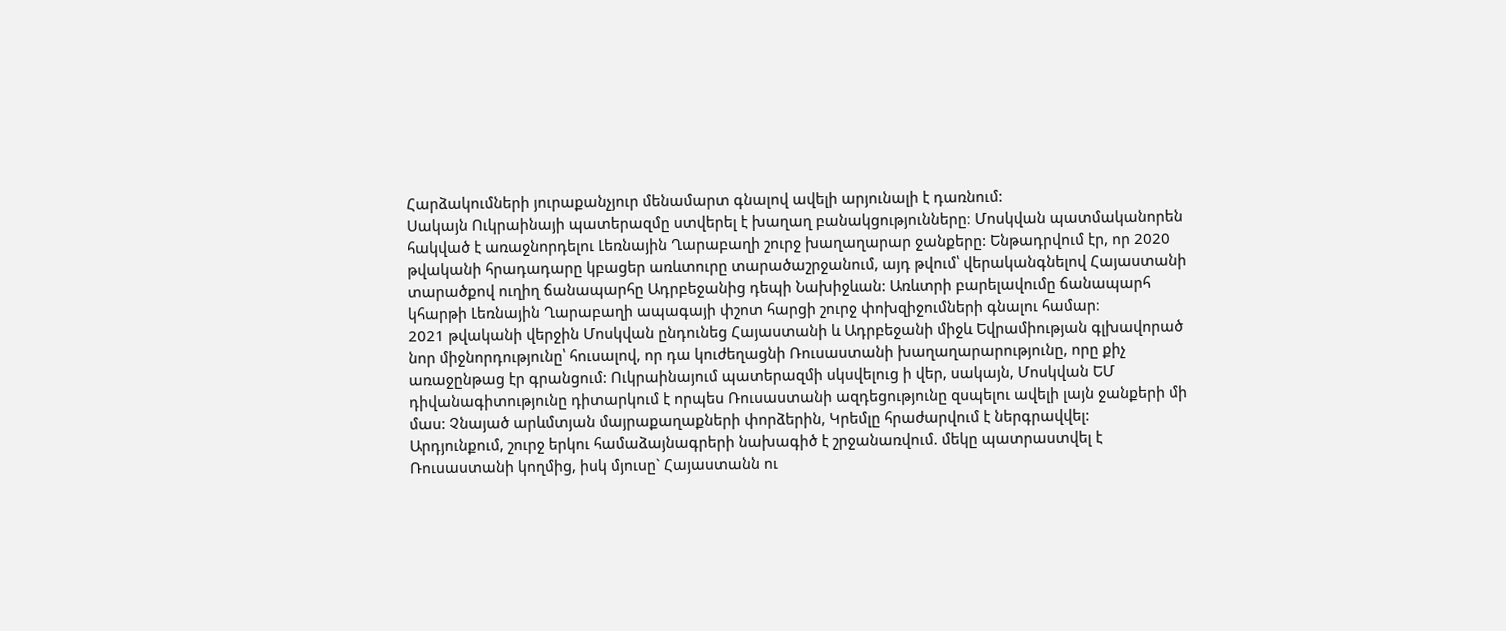Հարձակումների յուրաքանչյուր մենամարտ գնալով ավելի արյունալի է դառնում:
Սակայն Ուկրաինայի պատերազմը ստվերել է խաղաղ բանակցությունները։ Մոսկվան պատմականորեն հակված է առաջնորդելու Լեռնային Ղարաբաղի շուրջ խաղաղարար ջանքերը: Ենթադրվում էր, որ 2020 թվականի հրադադարը կբացեր առևտուրը տարածաշրջանում, այդ թվում՝ վերականգնելով Հայաստանի տարածքով ուղիղ ճանապարհը Ադրբեջանից դեպի Նախիջևան: Առևտրի բարելավումը ճանապարհ կհարթի Լեռնային Ղարաբաղի ապագայի փշոտ հարցի շուրջ փոխզիջումների գնալու համար։
2021 թվականի վերջին Մոսկվան ընդունեց Հայաստանի և Ադրբեջանի միջև Եվրամիության գլխավորած նոր միջնորդությունը՝ հուսալով, որ դա կուժեղացնի Ռուսաստանի խաղաղարարությունը, որը քիչ առաջընթաց էր գրանցում: Ուկրաինայում պատերազմի սկսվելուց ի վեր, սակայն, Մոսկվան ԵՄ դիվանագիտությունը դիտարկում է որպես Ռուսաստանի ազդեցությունը զսպելու ավելի լայն ջանքերի մի մաս: Չնայած արևմտյան մայրաքաղաքների փորձերին, Կրեմլը հրաժարվում է ներգրավվել:
Արդյունքում, շուրջ երկու համաձայնագրերի նախագիծ է շրջանառվում. մեկը պատրաստվել է Ռուսաստանի կողմից, իսկ մյուսը` Հայաստանն ու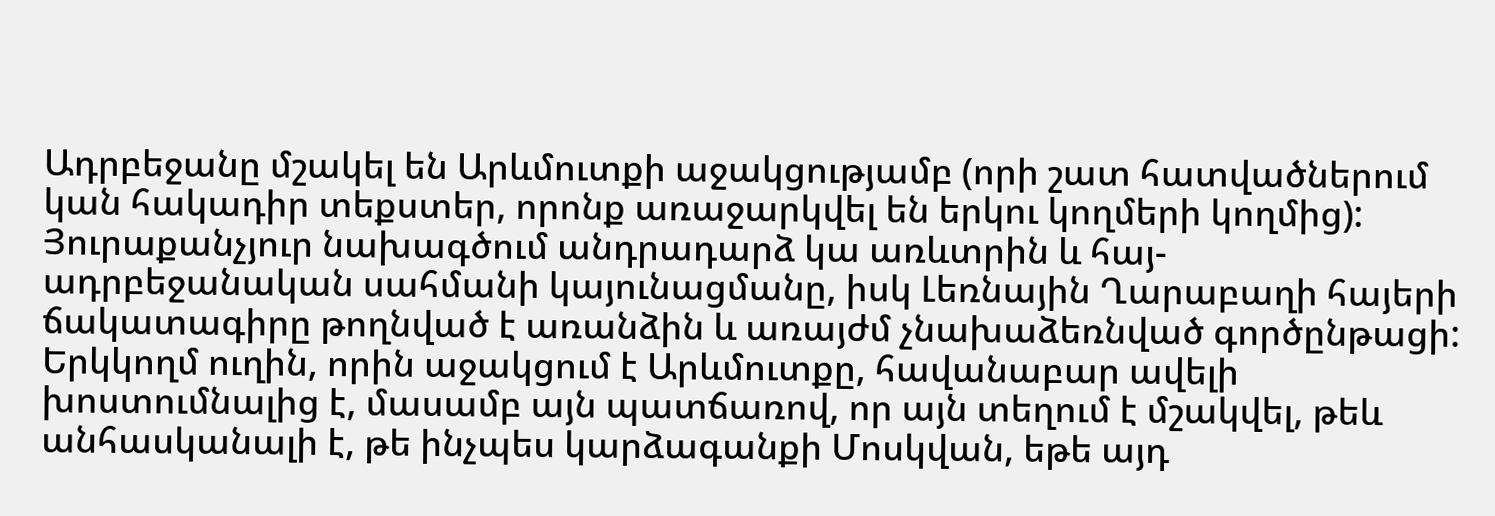Ադրբեջանը մշակել են Արևմուտքի աջակցությամբ (որի շատ հատվածներում կան հակադիր տեքստեր, որոնք առաջարկվել են երկու կողմերի կողմից):
Յուրաքանչյուր նախագծում անդրադարձ կա առևտրին և հայ-ադրբեջանական սահմանի կայունացմանը, իսկ Լեռնային Ղարաբաղի հայերի ճակատագիրը թողնված է առանձին և առայժմ չնախաձեռնված գործընթացի: Երկկողմ ուղին, որին աջակցում է Արևմուտքը, հավանաբար ավելի խոստումնալից է, մասամբ այն պատճառով, որ այն տեղում է մշակվել, թեև անհասկանալի է, թե ինչպես կարձագանքի Մոսկվան, եթե այդ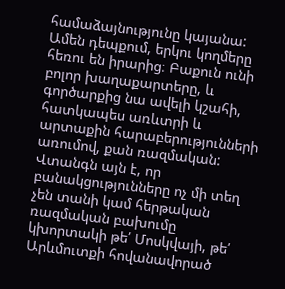համաձայնությունը կայանա:
Ամեն դեպքում, երկու կողմերը հեռու են իրարից։ Բաքուն ունի բոլոր խաղաքարտերը, և գործարքից նա ավելի կշահի, հատկապես առևտրի և արտաքին հարաբերությունների առումով, քան ռազմական:
Վտանգն այն է, որ բանակցությունները ոչ մի տեղ չեն տանի կամ հերթական ռազմական բախումը կխորտակի թե՛ Մոսկվայի, թե՛ Արևմուտքի հովանավորած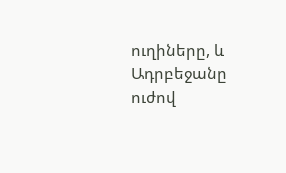ուղիները, և Ադրբեջանը ուժով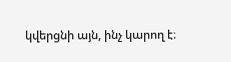կվերցնի այն, ինչ կարող է։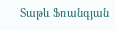Տաթև Ֆռանգյան